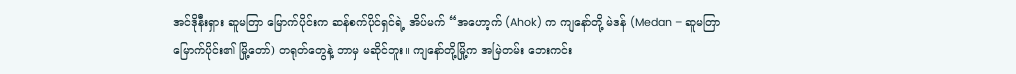အင်ဒိုနီးရှား ဆူမတြာ မြောက်ပိုင်းက ဆန်စက်ပိုင်ရှင်ရဲ့ အိပ်မက် “အဟော့က် (Ahok) က ကျနော်တို့ မဲဒန် (Medan – ဆူမတြာ မြောက်ပိုင်း၏ မြို့တော်) တရုတ်တွေနဲ့ ဘာမှ မဆိုင်ဘူး။ ကျနော်တို့မြို့က အမြဲတမ်း ဘေးကင်း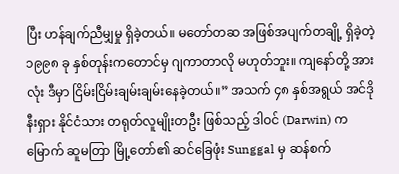ပြီး ဟန်ချက်ညီမျှမှု ရှိခဲ့တယ်။ မတော်တဆ အဖြစ်အပျက်တချို့ ရှိခဲ့တဲ့ ၁၉၉၈ ခု နှစ်တုန်းကတောင်မှ ဂျကာတာလို မဟုတ်ဘူး။ ကျနော်တို့ အားလုံး ဒီမှာ ငြိမ်းငြိမ်းချမ်းချမ်းနေခဲ့တယ်။” အသက် ၄၈ နှစ်အရွယ် အင်ဒိုနီးရှား နိုင်ငံသား တရုတ်လူမျိုးတဦး ဖြစ်သည့် ဒါဝင် (Darwin) က မြောက် ဆူမတြာ မြို့တော်၏ ဆင်ခြေဖုံး Sunggal မှ ဆန်စက်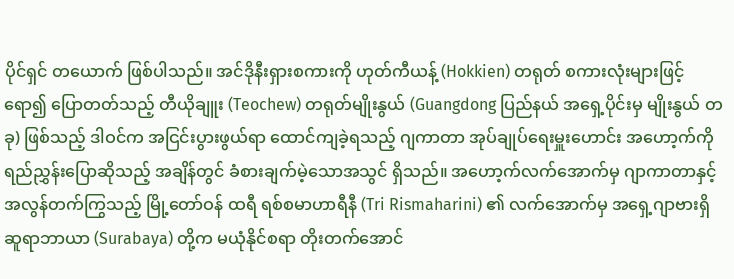ပိုင်ရှင် တယောက် ဖြစ်ပါသည်။ အင်ဒိုနီးရှားစကားကို ဟုတ်ကီယန့် (Hokkien) တရုတ် စကားလုံးများဖြင့်ရော၍ ပြောတတ်သည့် တီယိုချူး (Teochew) တရုတ်မျိုးနွယ် (Guangdong ပြည်နယ် အရှေ့ပိုင်းမှ မျိုးနွယ် တခု) ဖြစ်သည့် ဒါဝင်က အငြင်းပွားဖွယ်ရာ ထောင်ကျခဲ့ရသည့် ဂျကာတာ အုပ်ချုပ်ရေးမှူးဟောင်း အဟော့က်ကို ရည်ညွှန်းပြောဆိုသည့် အချိန်တွင် ခံစားချက်မဲ့သောအသွင် ရှိသည်။ အဟော့က်လက်အောက်မှ ဂျာကာတာနှင့် အလွန်တက်ကြွသည့် မြို့တော်ဝန် ထရီ ရစ်စမာဟာရီနီ (Tri Rismaharini) ၏ လက်အောက်မှ အရှေ့ဂျာဗားရှိ ဆူရာဘာယာ (Surabaya) တို့က မယုံနိုင်စရာ တိုးတက်အောင်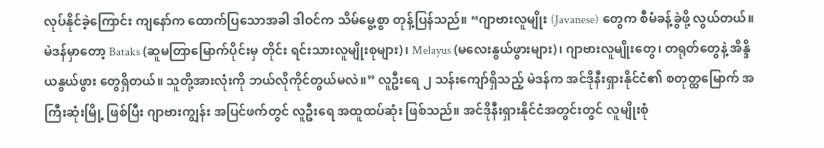လုပ်နိုင်ခဲ့ကြောင်း ကျနော်က ထောက်ပြသောအခါ ဒါဝင်က သိမ်မွေ့စွာ တုန့်ပြန်သည်။ “ဂျာဗားလူမျိုး (Javanese) တွေက စီမံခန့်ခွဲဖို့ လွယ်တယ်။ မဲဒန်မှာတော့ Bataks (ဆူမတြာမြောက်ပိုင်းမှ တိုင်း ရင်းသားလူမျိုးစုများ)၊ Melayus (မလေးနွယ်ဖွားများ)၊ ဂျာဗားလူမျိုးတွေ၊ တရုတ်တွေနဲ့ အိန္ဒိယနွယ်ဖွား တွေရှိတယ်။ သူတို့အားလုံးကို ဘယ်လိုကိုင်တွယ်မလဲ။” လူဦးရေ ၂ သန်းကျော်ရှိသည့် မဲဒန်က အင်ဒိုနီးရှားနိုင်ငံ၏ စတုတ္ထမြောက် အကြီးဆုံးမြို့ ဖြစ်ပြီး ဂျာဗားကျွန်း အပြင်ဖက်တွင် လူဦးရေ အထူထပ်ဆုံး ဖြစ်သည်။ အင်ဒိုနီးရှားနိုင်ငံအတွင်းတွင် လူမျိုးစုံ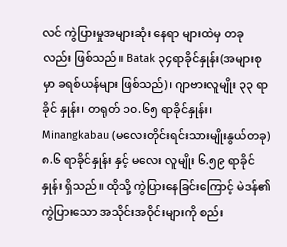လင် ကွဲပြားမှုအများဆုံး နေရာ များထဲမှ တခုလည်း ဖြစ်သည်။ Batak ၃၄ရာခိုင်နှုန်း(အများစုမှာ ခရစ်ယန်များ ဖြစ်သည်)၊ ဂျာဗားလူမျိုး ၃၃ ရာခိုင် နှုန်း၊ တရုတ် ၁၀.၆၅ ရာခိုင်နှုန်း၊ Minangkabau (မလေးတိုင်းရင်းသားမျိုးနွယ်တခု) ၈.၆ ရာခိုင်နှုန်း နှင့် မလေး လူမျိုး ၆.၅၉ ရာခိုင်နှုန်း ရှိသည်။ ထိုသို့ ကွဲပြားနေခြင်းကြောင့် မဲဒန်၏ ကွဲပြားသော အသိုင်းအဝိုင်းများကို စည်း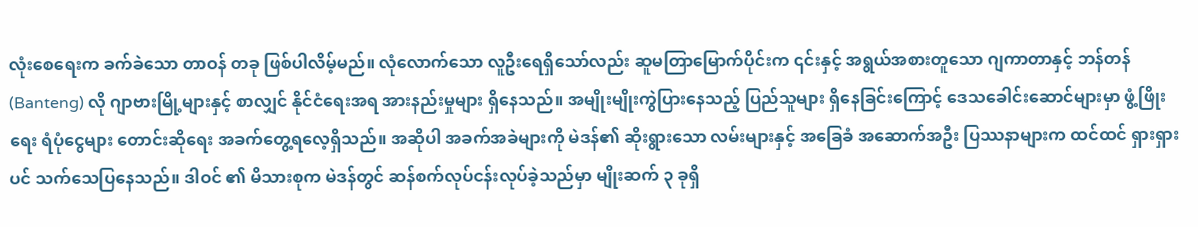လုံးစေရေးက ခက်ခဲသော တာဝန် တခု ဖြစ်ပါလိမ့်မည်။ လုံလောက်သော လူဦးရေရှိသော်လည်း ဆူမတြာမြောက်ပိုင်းက ၎င်းနှင့် အရွယ်အစားတူသော ဂျကာတာနှင့် ဘန်တန် (Banteng) လို ဂျာဗားမြို့များနှင့် စာလျှင် နိုင်ငံရေးအရ အားနည်းမှုများ ရှိနေသည်။ အမျိုးမျိုးကွဲပြားနေသည့် ပြည်သူများ ရှိနေခြင်းကြောင့် ဒေသခေါင်းဆောင်များမှာ ဖွံ့ဖြိုးရေး ရံပုံငွေများ တောင်းဆိုရေး အခက်တွေ့ရလေ့ရှိသည်။ အဆိုပါ အခက်အခဲများကို မဲဒန်၏ ဆိုးရွားသော လမ်းများနှင့် အခြေခံ အဆောက်အဦး ပြဿနာများက ထင်ထင် ရှားရှားပင် သက်သေပြနေသည်။ ဒါဝင် ၏ မိသားစုက မဲဒန်တွင် ဆန်စက်လုပ်ငန်းလုပ်ခဲ့သည်မှာ မျိုးဆက် ၃ ခုရှိ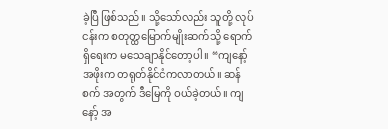ခဲ့ပြီ ဖြစ်သည်။ သို့သော်လည်း သူတို့ လုပ်ငန်းက စတုတ္ထမြောက်မျိုးဆက်သို့ ရောက်ရှိရေးက မသေချာနိုင်တော့ပါ။ “ကျနော့် အဖိုးက တရုတ်နိုင်ငံကလာတယ်။ ဆန်စက် အတွက် ဒီမြေကို ဝယ်ခဲ့တယ်။ ကျနော့် အ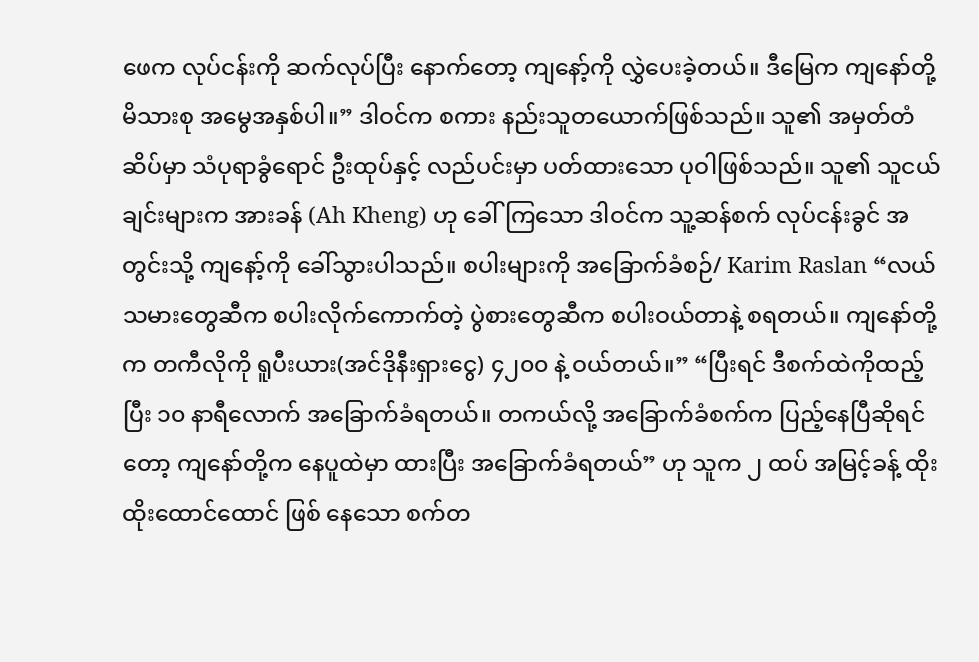ဖေက လုပ်ငန်းကို ဆက်လုပ်ပြီး နောက်တော့ ကျနော့်ကို လွှဲပေးခဲ့တယ်။ ဒီမြေက ကျနော်တို့ မိသားစု အမွေအနှစ်ပါ။” ဒါဝင်က စကား နည်းသူတယောက်ဖြစ်သည်။ သူ၏ အမှတ်တံဆိပ်မှာ သံပုရာခွံရောင် ဦးထုပ်နှင့် လည်ပင်းမှာ ပတ်ထားသော ပုဝါဖြစ်သည်။ သူ၏ သူငယ်ချင်းများက အားခန် (Ah Kheng) ဟု ခေါ်ကြသော ဒါဝင်က သူ့ဆန်စက် လုပ်ငန်းခွင် အတွင်းသို့ ကျနော့်ကို ခေါ်သွားပါသည်။ စပါးများကို အခြောက်ခံစဉ်/ Karim Raslan “လယ်သမားတွေဆီက စပါးလိုက်ကောက်တဲ့ ပွဲစားတွေဆီက စပါးဝယ်တာနဲ့ စရတယ်။ ကျနော်တို့က တကီလိုကို ရူပီးယား(အင်ဒိုနီးရှားငွေ) ၄၂၀၀ နဲ့ ဝယ်တယ်။” “ပြီးရင် ဒီစက်ထဲကိုထည့်ပြီး ၁၀ နာရီလောက် အခြောက်ခံရတယ်။ တကယ်လို့ အခြောက်ခံစက်က ပြည့်နေပြီဆိုရင် တော့ ကျနော်တို့က နေပူထဲမှာ ထားပြီး အခြောက်ခံရတယ်” ဟု သူက ၂ ထပ် အမြင့်ခန့် ထိုးထိုးထောင်ထောင် ဖြစ် နေသော စက်တ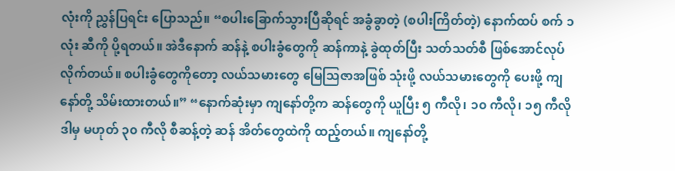လုံးကို ညွှန်ပြရင်း ပြောသည်။ “စပါးခြောက်သွားပြီဆိုရင် အခွံခွာတဲ့ (စပါးကြိတ်တဲ့) နောက်ထပ် စက် ၁ လုံး ဆီကို ပို့ရတယ်။ အဲဒီနောက် ဆန်နဲ့ စပါးခွံတွေကို ဆန်ကာနဲ့ ခွဲထုတ်ပြီး သတ်သတ်စီ ဖြစ်အောင်လုပ်လိုက်တယ်။ စပါးခွံတွေကိုတော့ လယ်သမားတွေ မြေသြဇာအဖြစ် သုံးဖို့ လယ်သမားတွေကို ပေးဖို့ ကျနော်တို့ သိမ်းထားတယ်။” “နောက်ဆုံးမှာ ကျနော်တို့က ဆန်တွေကို ယူပြီး ၅ ကီလို၊ ၁၀ ကီလို၊ ၁၅ ကီလို ဒါမှ မဟုတ် ၃၀ ကီလို စီဆန့်တဲ့ ဆန် အိတ်တွေထဲကို ထည့်တယ်။ ကျနော်တို့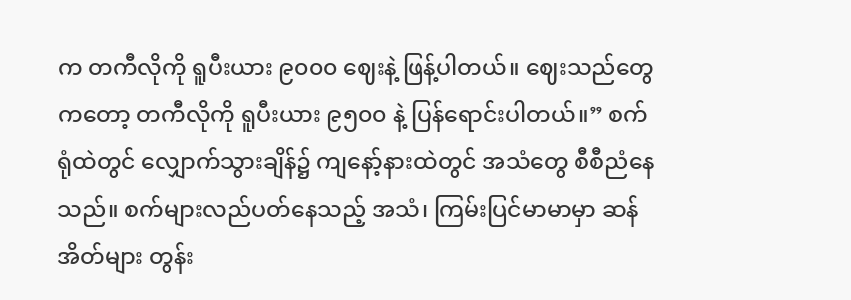က တကီလိုကို ရူပီးယား ၉၀၀၀ ဈေးနဲ့ ဖြန့်ပါတယ်။ ဈေးသည်တွေကတော့ တကီလိုကို ရူပီးယား ၉၅၀၀ နဲ့ ပြန်ရောင်းပါတယ်။” စက်ရုံထဲတွင် လျှောက်သွားချိန်၌ ကျနော့်နားထဲတွင် အသံတွေ စီစီညံနေသည်။ စက်များလည်ပတ်နေသည့် အသံ၊ ကြမ်းပြင်မာမာမှာ ဆန်အိတ်များ တွန်း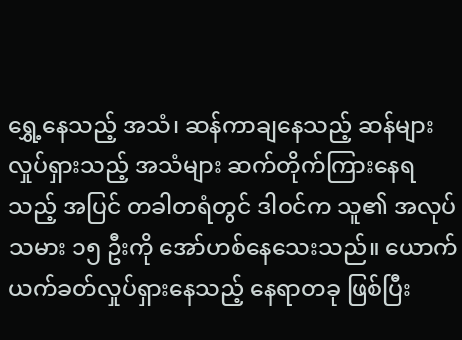ရွှေ့နေသည့် အသံ၊ ဆန်ကာချနေသည့် ဆန်များ လှုပ်ရှားသည့် အသံများ ဆက်တိုက်ကြားနေရသည့် အပြင် တခါတရံတွင် ဒါဝင်က သူ၏ အလုပ်သမား ၁၅ ဦးကို အော်ဟစ်နေသေးသည်။ ယောက်ယက်ခတ်လှုပ်ရှားနေသည့် နေရာတခု ဖြစ်ပြီး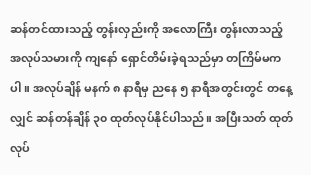ဆန်တင်ထားသည့် တွန်းလှည်းကို အလောကြီး တွန်းလာသည့် အလုပ်သမားကို ကျနော် ရှောင်တိမ်းခဲ့ရသည်မှာ တကြိမ်မကပါ။ အလုပ်ချိန် မနက် ၈ နာရီမှ ညနေ ၅ နာရီအတွင်းတွင် တနေ့လျှင် ဆန်တန်ချိန် ၃၀ ထုတ်လုပ်နိုင်ပါသည်။ အပြီးသတ် ထုတ်လုပ်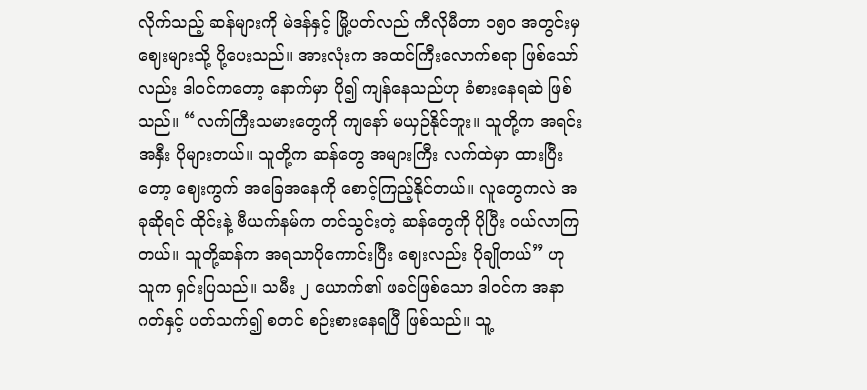လိုက်သည့် ဆန်များကို မဲဒန်နှင့် မြို့ပတ်လည် ကီလိုမီတာ ၁၅၀ အတွင်းမှ ဈေးများသို့ ပို့ပေးသည်။ အားလုံးက အထင်ကြီးလောက်စရာ ဖြစ်သော်လည်း ဒါဝင်ကတော့ နောက်မှာ ပို၍ ကျန်နေသည်ဟု ခံစားနေရဆဲ ဖြစ်သည်။ “လက်ကြီးသမားတွေကို ကျနော် မယှဉ်နိုင်ဘူး။ သူတို့က အရင်းအနှီး ပိုများတယ်။ သူတို့က ဆန်တွေ အများကြီး လက်ထဲမှာ ထားပြီးတော့ ဈေးကွက် အခြေအနေကို စောင့်ကြည့်နိုင်တယ်။ လူတွေကလဲ အခုဆိုရင် ထိုင်းနဲ့ ဗီယက်နမ်က တင်သွင်းတဲ့ ဆန်တွေကို ပိုပြီး ဝယ်လာကြတယ်။ သူတို့ဆန်က အရသာပိုကောင်းပြီး ဈေးလည်း ပိုချိုတယ်” ဟု သူက ရှင်းပြသည်။ သမီး ၂ ယောက်၏ ဖခင်ဖြစ်သော ဒါဝင်က အနာဂတ်နှင့် ပတ်သက်၍ စတင် စဉ်းစားနေရပြီ ဖြစ်သည်။ သူ့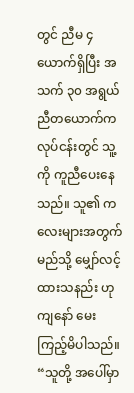တွင် ညီမ ၄ ယောက်ရှိပြီး အသက် ၃၀ အရွယ် ညီတယောက်က လုပ်ငန်းတွင် သူ့ကို ကူညီပေးနေသည်။ သူ၏ ကလေးများအတွက် မည်သို့ မျှော်လင့်ထားသနည်း ဟု ကျနော် မေးကြည့်မိပါသည်။ “သူတို့ အပေါ်မှာ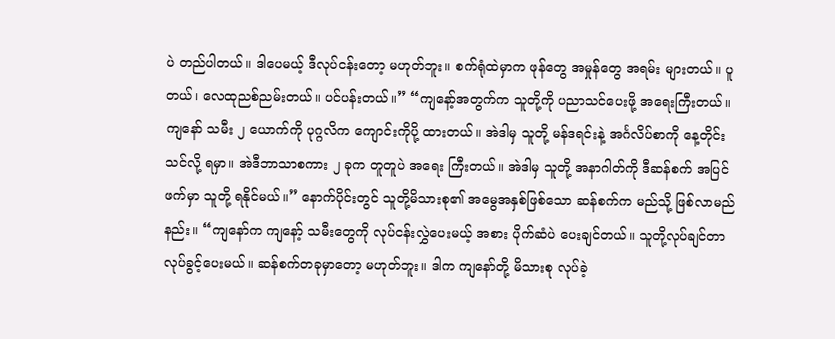ပဲ တည်ပါတယ်။ ဒါပေမယ့် ဒီလုပ်ငန်းတော့ မဟုတ်ဘူး။ စက်ရုံထဲမှာက ဖုန်တွေ အမှုန်တွေ အရမ်း များတယ်။ ပူတယ်၊ လေထုညစ်ညမ်းတယ်။ ပင်ပန်းတယ်။” “ကျနော့်အတွက်က သူတို့ကို ပညာသင်ပေးဖို့ အရေးကြီးတယ်။ ကျနော် သမီး ၂ ယောက်ကို ပုဂ္ဂလိက ကျောင်းကိုပို့ ထားတယ်။ အဲဒါမှ သူတို့ မန်ဒရင်းနဲ့ အင်္ဂလိပ်စာကို နေ့တိုင်းသင်လို့ ရမှာ။ အဲဒီဘာသာစကား ၂ ခုက တူတူပဲ အရေး ကြီးတယ်။ အဲဒါမှ သူတို့ အနာဂါတ်ကို ဒီဆန်စက် အပြင်ဖက်မှာ သူတို့ ရနိုင်မယ်။” နောက်ပိုင်းတွင် သူတို့မိသားစု၏ အမွေအနှစ်ဖြစ်သော ဆန်စက်က မည်သို့ ဖြစ်လာမည်နည်း။ “ကျနော်က ကျနော့် သမီးတွေကို လုပ်ငန်းလွှဲပေးမယ့် အစား ပိုက်ဆံပဲ ပေးချင်တယ်။ သူတို့လုပ်ချင်တာ လုပ်ခွင့်ပေးမယ်။ ဆန်စက်တခုမှာတော့ မဟုတ်ဘူး။ ဒါက ကျနော်တို့ မိသားစု လုပ်ခဲ့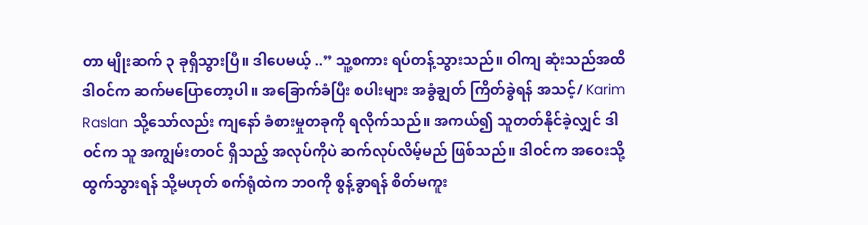တာ မျိုးဆက် ၃ ခုရှိသွားပြီ။ ဒါပေမယ့် ..” သူ့စကား ရပ်တန့်သွားသည်။ ဝါကျ ဆုံးသည်အထိ ဒါဝင်က ဆက်မပြောတော့ပါ။ အခြောက်ခံပြီး စပါးများ အခွံချွတ် ကြိတ်ခွဲရန် အသင့်/ Karim Raslan သို့သော်လည်း ကျနော် ခံစားမှုတခုကို ရလိုက်သည်။ အကယ်၍ သူတတ်နိုင်ခဲ့လျှင် ဒါဝင်က သူ အကျွမ်းတဝင် ရှိသည့် အလုပ်ကိုပဲ ဆက်လုပ်လိမ့်မည် ဖြစ်သည်။ ဒါဝင်က အဝေးသို့ ထွက်သွားရန် သို့မဟုတ် စက်ရုံထဲက ဘဝကို စွန့်ခွာရန် စိတ်မကူး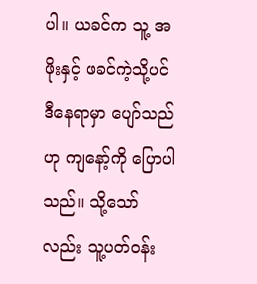ပါ။ ယခင်က သူ့ အဖိုးနှင့် ဖခင်ကဲ့သို့ပင် ဒီနေရာမှာ ပျော်သည်ဟု ကျနော့်ကို ပြောပါသည်။ သို့သော်လည်း သူ့ပတ်ဝန်း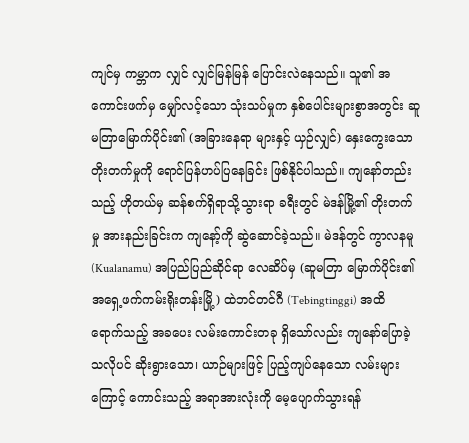ကျင်မှ ကမ္ဘာက လျှင် လျှင်မြန်မြန် ပြောင်းလဲနေသည်။ သူ၏ အကောင်းဖက်မှ မျှော်လင့်သော သုံးသပ်မှုက နှစ်ပေါင်းများစွာအတွင်း ဆူမတြာမြောက်ပိုင်း၏ (အခြားနေရာ များနှင့် ယှဉ်လျှင်) နှေးကွေးသော တိုးတက်မှုကို ရောင်ပြန်ဟပ်ပြနေခြင်း ဖြစ်နိုင်ပါသည်။ ကျနော်တည်းသည့် ဟိုတယ်မှ ဆန်စက်ရှိရာသို့သွားရာ ခရီးတွင် မဲဒန်မြို့၏ တိုးတက်မှု အားနည်းခြင်းက ကျနော့်ကို ဆွဲဆောင်ခဲ့သည်။ မဲဒန်တွင် ကွာလနမူ (Kualanamu) အပြည်ပြည်ဆိုင်ရာ လေဆိပ်မှ (ဆူမတြာ မြောက်ပိုင်း၏ အရှေ့ဖက်ကမ်းရိုးတန်းမြို့) ထဲဘင်တင်ဂီ (Tebingtinggi) အထိ ရောက်သည့် အခပေး လမ်းကောင်းတခု ရှိသော်လည်း ကျနော်ပြောခဲ့သလိုပင် ဆိုးရွားသော၊ ယာဉ်များဖြင့် ပြည့်ကျပ်နေသော လမ်းများကြောင့် ကောင်းသည့် အရာအားလုံးကို မေ့ပျောက်သွားရန်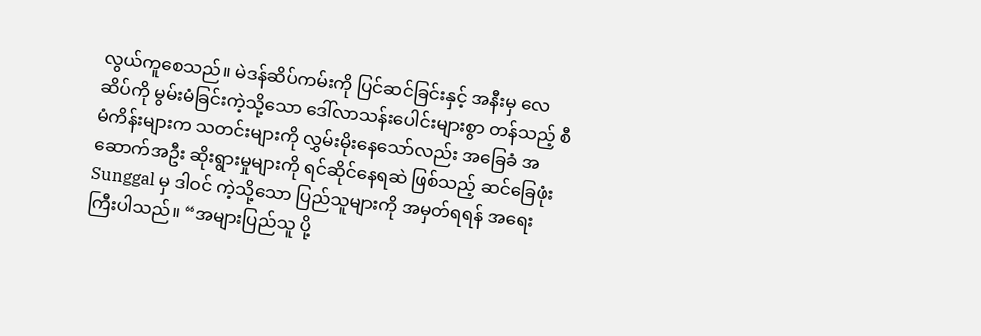လွယ်ကူစေသည်။ မဲဒန်ဆိပ်ကမ်းကို ပြင်ဆင်ခြင်းနှင့် အနီးမှ လေဆိပ်ကို မွမ်းမံခြင်းကဲ့သို့သော ဒေါ်လာသန်းပေါင်းများစွာ တန်သည့် စီမံကိန်းများက သတင်းများကို လွှမ်းမိုးနေသော်လည်း အခြေခံ အဆောက်အဦး ဆိုးရွားမှုများကို ရင်ဆိုင်နေရဆဲ ဖြစ်သည့် ဆင်ခြေဖုံး Sunggal မှ ဒါဝင် ကဲ့သို့သော ပြည်သူများကို အမှတ်ရရန် အရေးကြီးပါသည်။ “အများပြည်သူ ပို့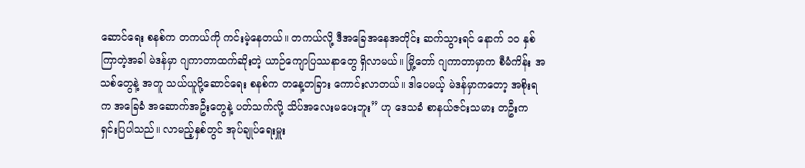ဆောင်ရေး စနစ်က တကယ်ကို ကင်းမဲ့နေတယ်။ တကယ်လို့ ဒီအခြေအနေအတိုင်း ဆက်သွားရင် နောက် ၁၀ နှစ်ကြာတဲ့အခါ မဲဒန်မှာ ဂျကာတာထက်ဆိုးတဲ့ ယာဉ်ကျောပြဿနာတွေ ရှိလာမယ်။ မြို့တော် ဂျကာတာမှာက စီမံကိန်း အသစ်တွေနဲ့ အတူ သယ်ယူပို့ဆောင်ရေး စနစ်က တနေ့တခြား ကောင်းလာတယ်။ ဒါပေမယ့် မဲဒန်မှာကတော့ အစိုးရက အခြေခံ အဆောက်အဦးတွေနဲ့ ပတ်သက်လို့ သိပ်အလေးမပေးဘူး” ဟု ဒေသခံ စာနယ်ဇင်းသမား တဦးက ရှင်းပြပါသည်။ လာမည့်နှစ်တွင် အုပ်ချုပ်ရေးမှူး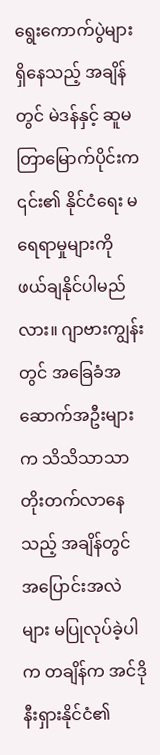ရွေးကောက်ပွဲများ ရှိနေသည့် အချိန်တွင် မဲဒန်နှင့် ဆူမတြာမြောက်ပိုင်းက ၎င်း၏ နိုင်ငံရေး မရေရာမှုများကို ဖယ်ချနိုင်ပါမည်လား။ ဂျာဗားကျွန်းတွင် အခြေခံအဆောက်အဦးများက သိသိသာသာ တိုးတက်လာနေသည့် အချိန်တွင် အပြောင်းအလဲများ မပြုလုပ်ခဲ့ပါက တချိန်က အင်ဒိုနီးရှားနိုင်ငံ၏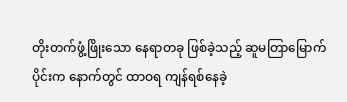တိုးတက်ဖွံ့ဖြိုးသော နေရာတခု ဖြစ်ခဲ့သည့် ဆူမတြာမြောက်ပိုင်းက နောက်တွင် ထာဝရ ကျန်ရစ်နေခဲ့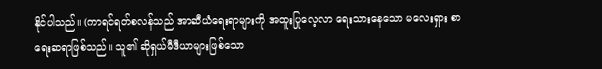နိုင်ပါသည်။ (ကာရင်ရတ်စလန်သည် အာဆီယံရေးရာများကို အထူးပြုလေ့လာ ရေးသားနေသော မလေးရှား စာရေးဆရာဖြစ်သည်။ သူ၏ ဆိုရှယ်မီဒီယာများဖြစ်သော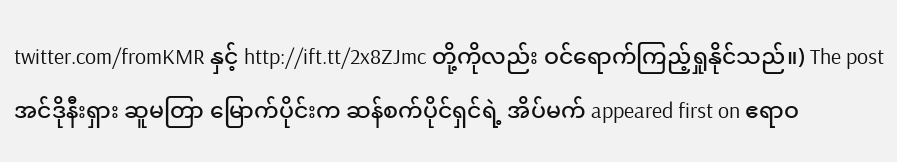twitter.com/fromKMR နှင့် http://ift.tt/2x8ZJmc တို့ကိုလည်း ဝင်ရောက်ကြည့်ရှုနိုင်သည်။) The post အင်ဒိုနီးရှား ဆူမတြာ မြောက်ပိုင်းက ဆန်စက်ပိုင်ရှင်ရဲ့ အိပ်မက် appeared first on ဧရာဝ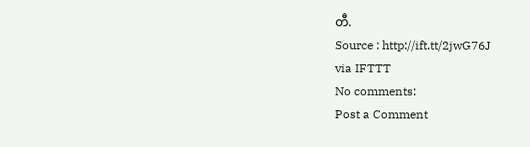တီ.
Source : http://ift.tt/2jwG76J
via IFTTT
No comments:
Post a Comment